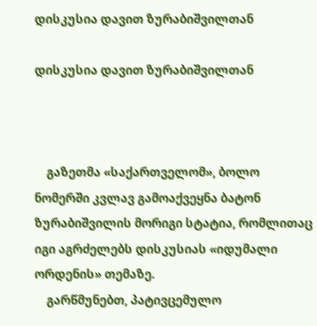დისკუსია დავით ზურაბიშვილთან

დისკუსია დავით ზურაბიშვილთან



    გაზეთმა «საქართველომ», ბოლო ნომერში კვლავ გამოაქვეყნა ბატონ ზურაბიშვილის მორიგი სტატია, რომლითაც იგი აგრძელებს დისკუსიას «იდუმალი ორდენის» თემაზე.
    გარწმუნებთ, პატივცემულო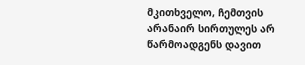მკითხველო, ჩემთვის არანაირ სირთულეს არ წარმოადგენს დავით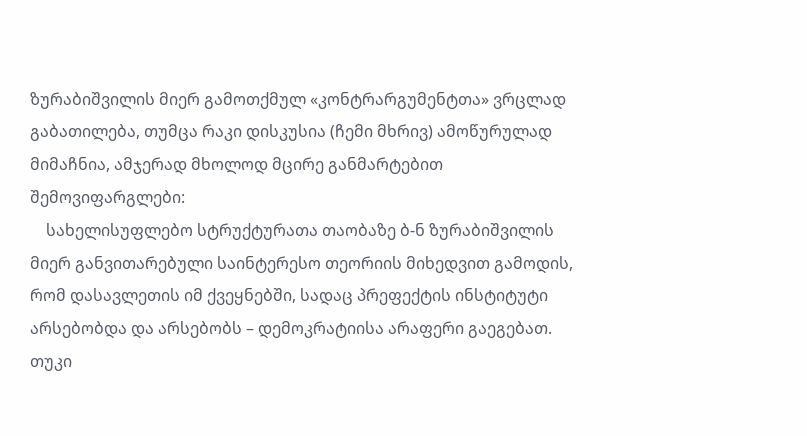ზურაბიშვილის მიერ გამოთქმულ «კონტრარგუმენტთა» ვრცლად გაბათილება, თუმცა რაკი დისკუსია (ჩემი მხრივ) ამოწურულად მიმაჩნია, ამჯერად მხოლოდ მცირე განმარტებით შემოვიფარგლები:
    სახელისუფლებო სტრუქტურათა თაობაზე ბ-ნ ზურაბიშვილის მიერ განვითარებული საინტერესო თეორიის მიხედვით გამოდის, რომ დასავლეთის იმ ქვეყნებში, სადაც პრეფექტის ინსტიტუტი არსებობდა და არსებობს – დემოკრატიისა არაფერი გაეგებათ. თუკი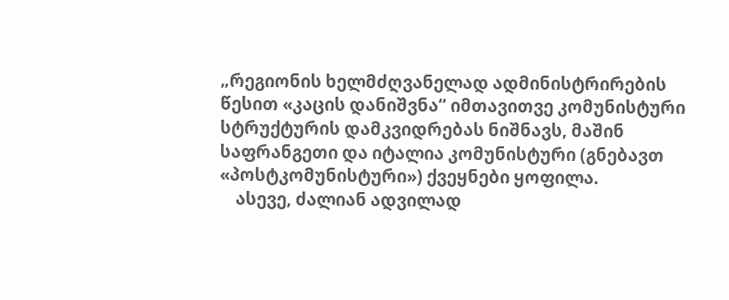„რეგიონის ხელმძღვანელად ადმინისტრირების წესით «კაცის დანიშვნა“ იმთავითვე კომუნისტური სტრუქტურის დამკვიდრებას ნიშნავს, მაშინ საფრანგეთი და იტალია კომუნისტური (გნებავთ «პოსტკომუნისტური») ქვეყნები ყოფილა.
    ასევე, ძალიან ადვილად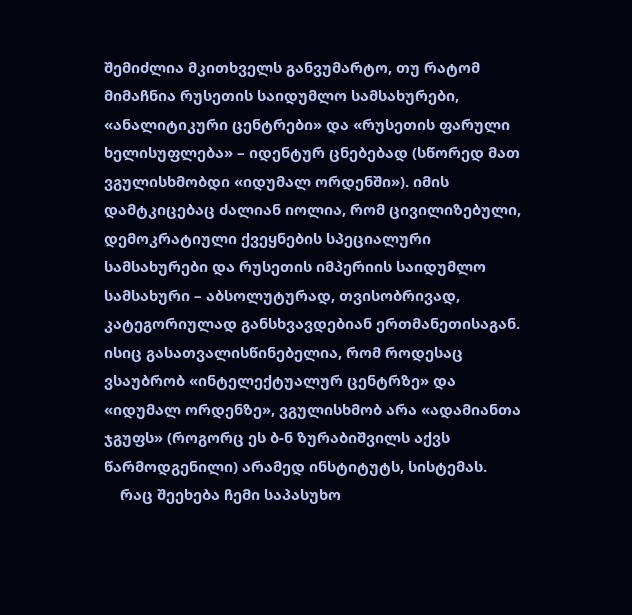შემიძლია მკითხველს განვუმარტო, თუ რატომ მიმაჩნია რუსეთის საიდუმლო სამსახურები, «ანალიტიკური ცენტრები» და «რუსეთის ფარული ხელისუფლება» – იდენტურ ცნებებად (სწორედ მათ ვგულისხმობდი «იდუმალ ორდენში»). იმის დამტკიცებაც ძალიან იოლია, რომ ცივილიზებული, დემოკრატიული ქვეყნების სპეციალური სამსახურები და რუსეთის იმპერიის საიდუმლო სამსახური – აბსოლუტურად, თვისობრივად, კატეგორიულად განსხვავდებიან ერთმანეთისაგან. ისიც გასათვალისწინებელია, რომ როდესაც ვსაუბრობ «ინტელექტუალურ ცენტრზე» და «იდუმალ ორდენზე», ვგულისხმობ არა «ადამიანთა ჯგუფს» (როგორც ეს ბ-ნ ზურაბიშვილს აქვს წარმოდგენილი) არამედ ინსტიტუტს, სისტემას.
    რაც შეეხება ჩემი საპასუხო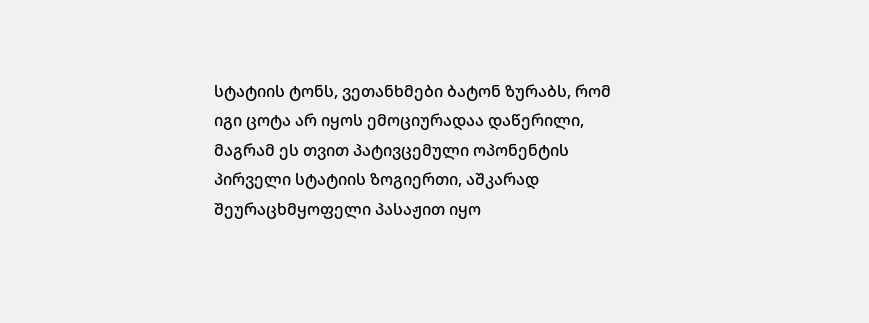სტატიის ტონს, ვეთანხმები ბატონ ზურაბს, რომ იგი ცოტა არ იყოს ემოციურადაა დაწერილი, მაგრამ ეს თვით პატივცემული ოპონენტის პირველი სტატიის ზოგიერთი, აშკარად შეურაცხმყოფელი პასაჟით იყო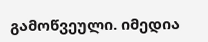გამოწვეული. იმედია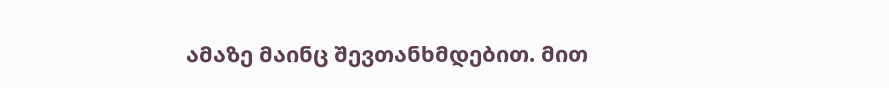ამაზე მაინც შევთანხმდებით. მით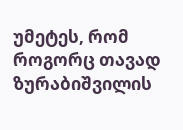უმეტეს, რომ როგორც თავად ზურაბიშვილის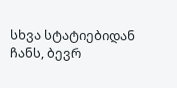სხვა სტატიებიდან ჩანს, ბევრ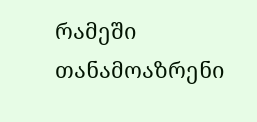რამეში თანამოაზრენი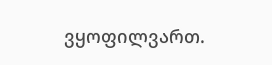ვყოფილვართ.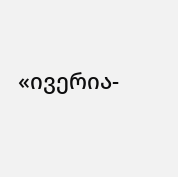«ივერია-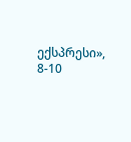ექსპრესი», 8-10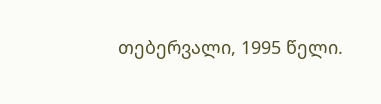თებერვალი, 1995 წელი.